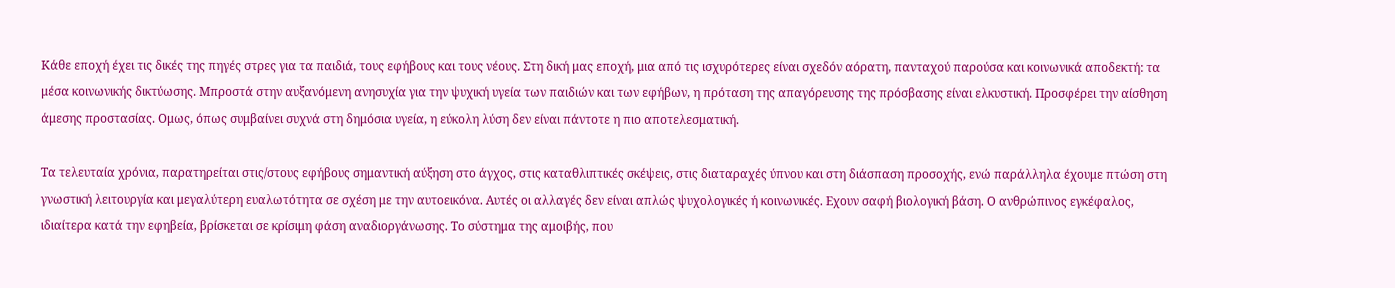Κάθε εποχή έχει τις δικές της πηγές στρες για τα παιδιά, τους εφήβους και τους νέους. Στη δική μας εποχή, μια από τις ισχυρότερες είναι σχεδόν αόρατη, πανταχού παρούσα και κοινωνικά αποδεκτή: τα μέσα κοινωνικής δικτύωσης. Μπροστά στην αυξανόμενη ανησυχία για την ψυχική υγεία των παιδιών και των εφήβων, η πρόταση της απαγόρευσης της πρόσβασης είναι ελκυστική. Προσφέρει την αίσθηση άμεσης προστασίας. Ομως, όπως συμβαίνει συχνά στη δημόσια υγεία, η εύκολη λύση δεν είναι πάντοτε η πιο αποτελεσματική.

Τα τελευταία χρόνια, παρατηρείται στις/στους εφήβους σημαντική αύξηση στο άγχος, στις καταθλιπτικές σκέψεις, στις διαταραχές ύπνου και στη διάσπαση προσοχής, ενώ παράλληλα έχουμε πτώση στη γνωστική λειτουργία και μεγαλύτερη ευαλωτότητα σε σχέση με την αυτοεικόνα. Αυτές οι αλλαγές δεν είναι απλώς ψυχολογικές ή κοινωνικές. Εχουν σαφή βιολογική βάση. Ο ανθρώπινος εγκέφαλος, ιδιαίτερα κατά την εφηβεία, βρίσκεται σε κρίσιμη φάση αναδιοργάνωσης. Το σύστημα της αμοιβής, που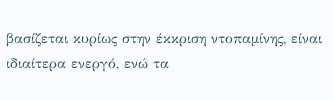βασίζεται κυρίως στην έκκριση ντοπαμίνης, είναι ιδιαίτερα ενεργό, ενώ τα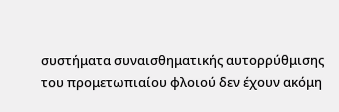συστήματα συναισθηματικής αυτορρύθμισης του προμετωπιαίου φλοιού δεν έχουν ακόμη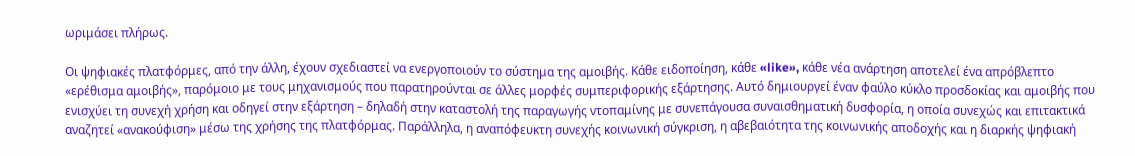ωριμάσει πλήρως.

Οι ψηφιακές πλατφόρμες, από την άλλη, έχουν σχεδιαστεί να ενεργοποιούν το σύστημα της αμοιβής. Κάθε ειδοποίηση, κάθε «like», κάθε νέα ανάρτηση αποτελεί ένα απρόβλεπτο «ερέθισμα αμοιβής», παρόμοιο με τους μηχανισμούς που παρατηρούνται σε άλλες μορφές συμπεριφορικής εξάρτησης. Αυτό δημιουργεί έναν φαύλο κύκλο προσδοκίας και αμοιβής που ενισχύει τη συνεχή χρήση και οδηγεί στην εξάρτηση – δηλαδή στην καταστολή της παραγωγής ντοπαμίνης με συνεπάγουσα συναισθηματική δυσφορία, η οποία συνεχώς και επιτακτικά αναζητεί «ανακούφιση» μέσω της χρήσης της πλατφόρμας. Παράλληλα, η αναπόφευκτη συνεχής κοινωνική σύγκριση, η αβεβαιότητα της κοινωνικής αποδοχής και η διαρκής ψηφιακή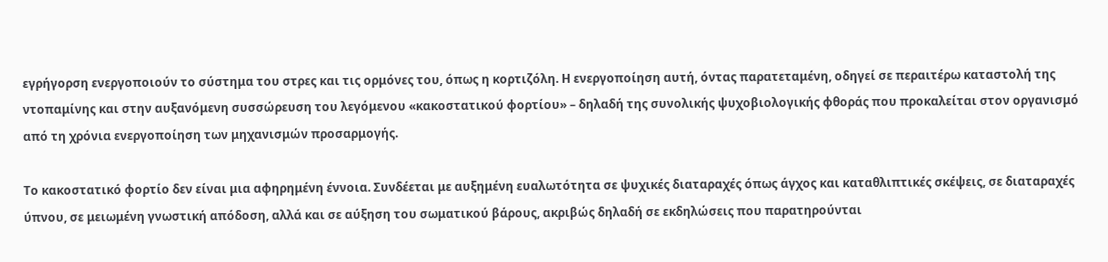εγρήγορση ενεργοποιούν το σύστημα του στρες και τις ορμόνες του, όπως η κορτιζόλη. Η ενεργοποίηση αυτή, όντας παρατεταμένη, οδηγεί σε περαιτέρω καταστολή της ντοπαμίνης και στην αυξανόμενη συσσώρευση του λεγόμενου «κακοστατικού φορτίου» – δηλαδή της συνολικής ψυχοβιολογικής φθοράς που προκαλείται στον οργανισμό από τη χρόνια ενεργοποίηση των μηχανισμών προσαρμογής.

Το κακοστατικό φορτίο δεν είναι μια αφηρημένη έννοια. Συνδέεται με αυξημένη ευαλωτότητα σε ψυχικές διαταραχές όπως άγχος και καταθλιπτικές σκέψεις, σε διαταραχές ύπνου, σε μειωμένη γνωστική απόδοση, αλλά και σε αύξηση του σωματικού βάρους, ακριβώς δηλαδή σε εκδηλώσεις που παρατηρούνται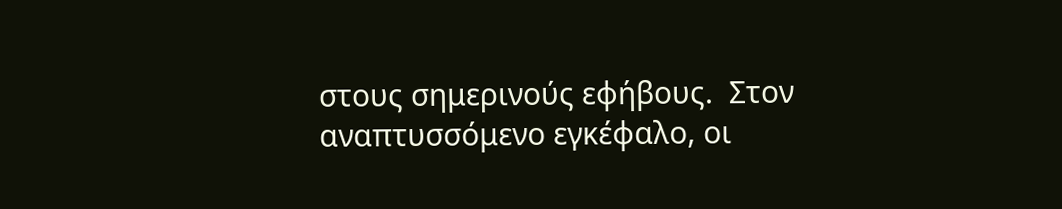στους σημερινούς εφήβους.  Στον αναπτυσσόμενο εγκέφαλο, οι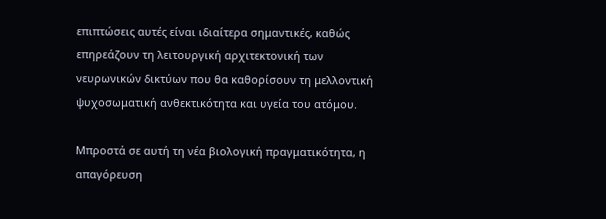επιπτώσεις αυτές είναι ιδιαίτερα σημαντικές, καθώς επηρεάζουν τη λειτουργική αρχιτεκτονική των νευρωνικών δικτύων που θα καθορίσουν τη μελλοντική ψυχοσωματική ανθεκτικότητα και υγεία του ατόμου.

Μπροστά σε αυτή τη νέα βιολογική πραγματικότητα, η απαγόρευση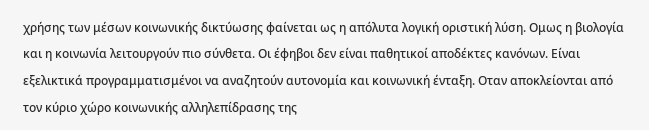χρήσης των μέσων κοινωνικής δικτύωσης φαίνεται ως η απόλυτα λογική οριστική λύση. Ομως η βιολογία και η κοινωνία λειτουργούν πιο σύνθετα. Οι έφηβοι δεν είναι παθητικοί αποδέκτες κανόνων. Είναι εξελικτικά προγραμματισμένοι να αναζητούν αυτονομία και κοινωνική ένταξη. Οταν αποκλείονται από τον κύριο χώρο κοινωνικής αλληλεπίδρασης της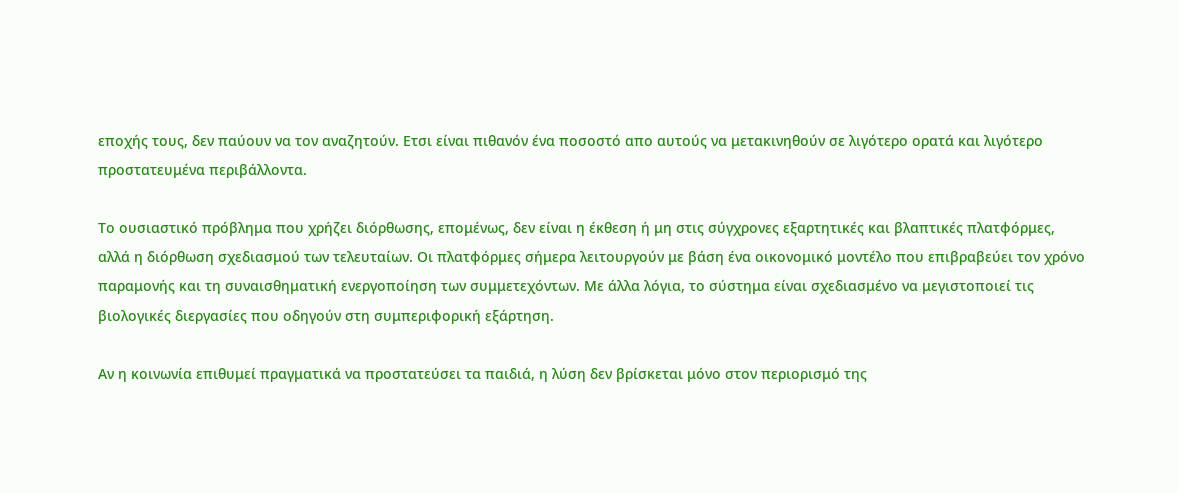εποχής τους, δεν παύουν να τον αναζητούν. Ετσι είναι πιθανόν ένα ποσοστό απο αυτούς να μετακινηθούν σε λιγότερο ορατά και λιγότερο προστατευμένα περιβάλλοντα.

Το ουσιαστικό πρόβλημα που χρήζει διόρθωσης, επομένως, δεν είναι η έκθεση ή μη στις σύγχρονες εξαρτητικές και βλαπτικές πλατφόρμες, αλλά η διόρθωση σχεδιασμού των τελευταίων. Οι πλατφόρμες σήμερα λειτουργούν με βάση ένα οικονομικό μοντέλο που επιβραβεύει τον χρόνο παραμονής και τη συναισθηματική ενεργοποίηση των συμμετεχόντων. Με άλλα λόγια, το σύστημα είναι σχεδιασμένο να μεγιστοποιεί τις βιολογικές διεργασίες που οδηγούν στη συμπεριφορική εξάρτηση.

Αν η κοινωνία επιθυμεί πραγματικά να προστατεύσει τα παιδιά, η λύση δεν βρίσκεται μόνο στον περιορισμό της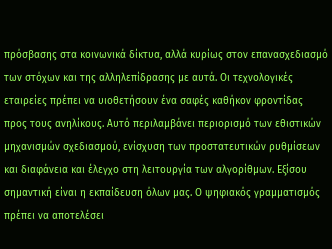πρόσβασης στα κοινωνικά δίκτυα, αλλά κυρίως στον επανασχεδιασμό των στόχων και της αλληλεπίδρασης με αυτά. Οι τεχνολογικές εταιρείες πρέπει να υιοθετήσουν ένα σαφές καθήκον φροντίδας προς τους ανηλίκους. Αυτό περιλαμβάνει περιορισμό των εθιστικών μηχανισμών σχεδιασμού, ενίσχυση των προστατευτικών ρυθμίσεων και διαφάνεια και έλεγχο στη λειτουργία των αλγορίθμων. Εξίσου σημαντική είναι η εκπαίδευση όλων μας. Ο ψηφιακός γραμματισμός πρέπει να αποτελέσει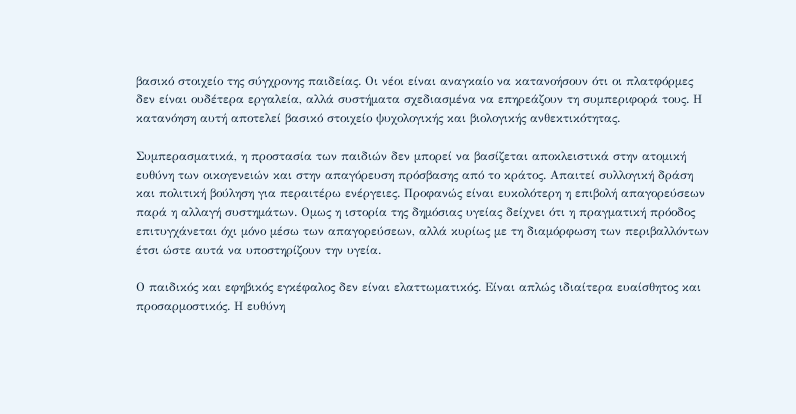βασικό στοιχείο της σύγχρονης παιδείας. Οι νέοι είναι αναγκαίο να κατανοήσουν ότι οι πλατφόρμες δεν είναι ουδέτερα εργαλεία, αλλά συστήματα σχεδιασμένα να επηρεάζουν τη συμπεριφορά τους. Η κατανόηση αυτή αποτελεί βασικό στοιχείο ψυχολογικής και βιολογικής ανθεκτικότητας.

Συμπερασματικά, η προστασία των παιδιών δεν μπορεί να βασίζεται αποκλειστικά στην ατομική ευθύνη των οικογενειών και στην απαγόρευση πρόσβασης από το κράτος. Απαιτεί συλλογική δράση και πολιτική βούληση για περαιτέρω ενέργειες. Προφανώς είναι ευκολότερη η επιβολή απαγορεύσεων παρά η αλλαγή συστημάτων. Ομως η ιστορία της δημόσιας υγείας δείχνει ότι η πραγματική πρόοδος επιτυγχάνεται όχι μόνο μέσω των απαγορεύσεων, αλλά κυρίως με τη διαμόρφωση των περιβαλλόντων έτσι ώστε αυτά να υποστηρίζουν την υγεία.

Ο παιδικός και εφηβικός εγκέφαλος δεν είναι ελαττωματικός. Είναι απλώς ιδιαίτερα ευαίσθητος και προσαρμοστικός. Η ευθύνη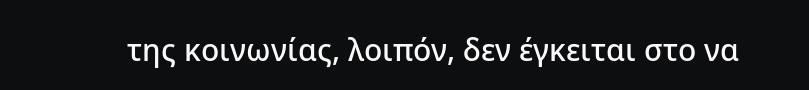της κοινωνίας, λοιπόν, δεν έγκειται στο να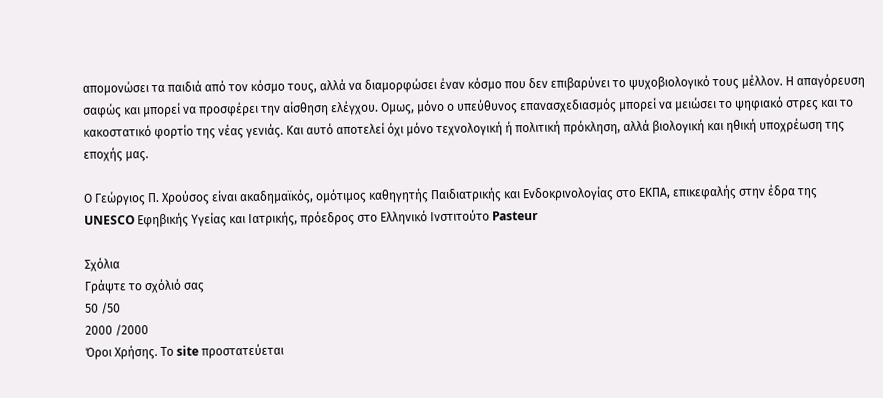απομονώσει τα παιδιά από τον κόσμο τους, αλλά να διαμορφώσει έναν κόσμο που δεν επιβαρύνει το ψυχοβιολογικό τους μέλλον. Η απαγόρευση σαφώς και μπορεί να προσφέρει την αίσθηση ελέγχου. Ομως, μόνο ο υπεύθυνος επανασχεδιασμός μπορεί να μειώσει το ψηφιακό στρες και το κακοστατικό φορτίο της νέας γενιάς. Και αυτό αποτελεί όχι μόνο τεχνολογική ή πολιτική πρόκληση, αλλά βιολογική και ηθική υποχρέωση της εποχής μας.

Ο Γεώργιος Π. Χρούσος είναι ακαδημαϊκός, ομότιμος καθηγητής Παιδιατρικής και Ενδοκρινολογίας στο ΕΚΠΑ, επικεφαλής στην έδρα της UNESCO Εφηβικής Υγείας και Ιατρικής, πρόεδρος στο Ελληνικό Ινστιτούτο Pasteur

Σχόλια
Γράψτε το σχόλιό σας
50 /50
2000 /2000
Όροι Χρήσης. Το site προστατεύεται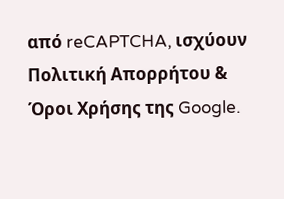από reCAPTCHA, ισχύουν Πολιτική Απορρήτου & Όροι Χρήσης της Google.